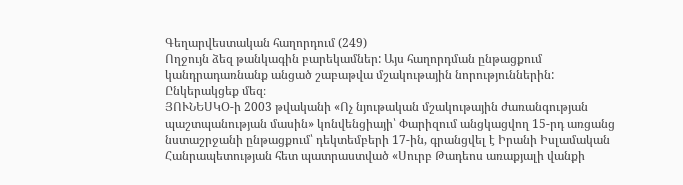Գեղարվեստական հաղորդում (249)
Ողջույն ձեզ թանկագին բարեկամներ: Այս հաղորդման ընթացքում կանդրադառնանք անցած շաբաթվա մշակութային նորություններին: Ընկերակցեք մեզ։
ՅՈՒՆԵՍԿՕ-ի 2003 թվականի «Ոչ նյութական մշակութային ժառանգության պաշտպանության մասին» կոնվենցիայի՝ Փարիզում անցկացվող 15-րդ առցանց նստաշրջանի ընթացքում՝ դեկտեմբերի 17-ին, գրանցվել է Իրանի Իսլամական Հանրապետության հետ պատրաստված «Սուրբ Թադեոս առաքյալի վանքի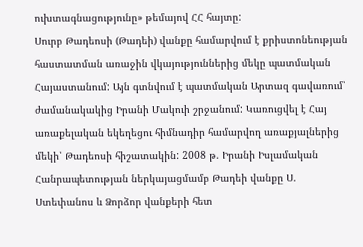ուխտագնացությունը» թեմայով ՀՀ հայտը:
Սուրբ Թադեոսի (Թադեի) վանքը համարվում է քրիստոնեության հաստատման առաջին վկայություններից մեկը պատմական Հայաստանում: Այն գտնվում է պատմական Արտազ գավառում՝ ժամանակակից Իրանի Մակուի շրջանում: Կառուցվել է Հայ առաքելական եկեղեցու հիմնադիր համարվող առաքյալներից մեկի՝ Թադեոսի հիշատակին: 2008 թ. Իրանի Իսլամական Հանրապետության ներկայացմամբ Թադեի վանքը Ս. Ստեփանոս և Ձորձոր վանքերի հետ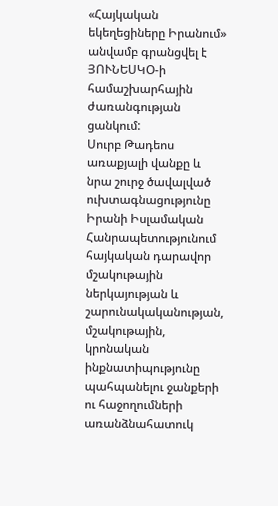«Հայկական եկեղեցիները Իրանում» անվամբ գրանցվել է ՅՈՒՆԵՍԿՕ-ի համաշխարհային ժառանգության ցանկում:
Սուրբ Թադեոս առաքյալի վանքը և նրա շուրջ ծավալված ուխտագնացությունը Իրանի Իսլամական Հանրապետությունում հայկական դարավոր մշակութային ներկայության և շարունակականության, մշակութային, կրոնական ինքնատիպությունը պահպանելու ջանքերի ու հաջողումների առանձնահատուկ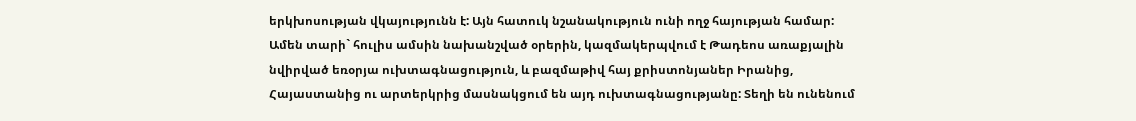երկխոսության վկայությունն է: Այն հատուկ նշանակություն ունի ողջ հայության համար: Ամեն տարի` հուլիս ամսին նախանշված օրերին, կազմակերպվում է Թադեոս առաքյալին նվիրված եռօրյա ուխտագնացություն, և բազմաթիվ հայ քրիստոնյաներ Իրանից, Հայաստանից ու արտերկրից մասնակցում են այդ ուխտագնացությանը: Տեղի են ունենում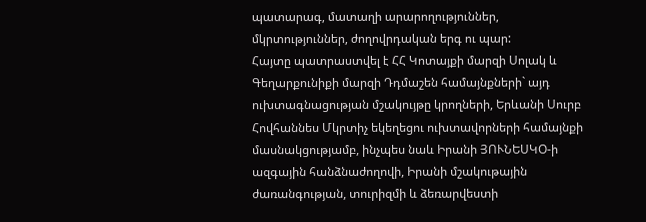պատարագ, մատաղի արարողություններ, մկրտություններ, ժողովրդական երգ ու պար:
Հայտը պատրաստվել է ՀՀ Կոտայքի մարզի Սոլակ և Գեղարքունիքի մարզի Դդմաշեն համայնքների` այդ ուխտագնացության մշակույթը կրողների, Երևանի Սուրբ Հովհաննես Մկրտիչ եկեղեցու ուխտավորների համայնքի մասնակցությամբ, ինչպես նաև Իրանի ՅՈՒՆԵՍԿՕ-ի ազգային հանձնաժողովի, Իրանի մշակութային ժառանգության, տուրիզմի և ձեռարվեստի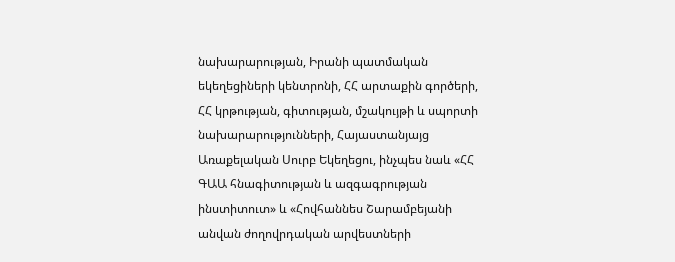նախարարության, Իրանի պատմական եկեղեցիների կենտրոնի, ՀՀ արտաքին գործերի, ՀՀ կրթության, գիտության, մշակույթի և սպորտի նախարարությունների, Հայաստանյայց Առաքելական Սուրբ Եկեղեցու, ինչպես նաև «ՀՀ ԳԱԱ հնագիտության և ազգագրության ինստիտուտ» և «Հովհաննես Շարամբեյանի անվան ժողովրդական արվեստների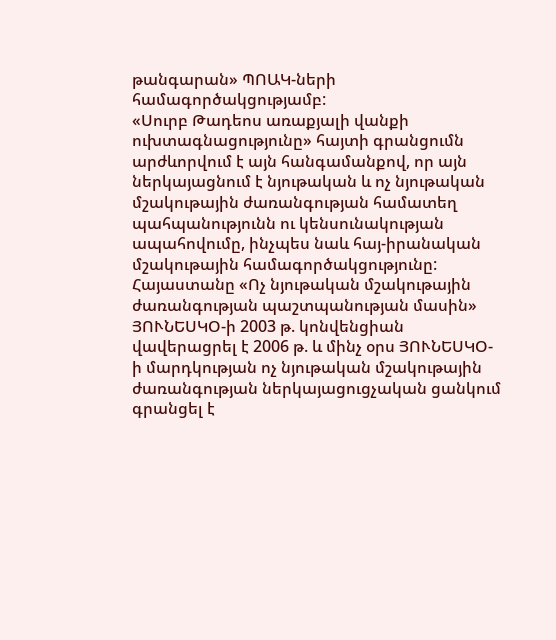թանգարան» ՊՈԱԿ-ների համագործակցությամբ:
«Սուրբ Թադեոս առաքյալի վանքի ուխտագնացությունը» հայտի գրանցումն արժևորվում է այն հանգամանքով, որ այն ներկայացնում է նյութական և ոչ նյութական մշակութային ժառանգության համատեղ պահպանությունն ու կենսունակության ապահովումը, ինչպես նաև հայ-իրանական մշակութային համագործակցությունը:
Հայաստանը «Ոչ նյութական մշակութային ժառանգության պաշտպանության մասին» ՅՈՒՆԵՍԿՕ-ի 2003 թ. կոնվենցիան վավերացրել է 2006 թ. և մինչ օրս ՅՈՒՆԵՍԿՕ-ի մարդկության ոչ նյութական մշակութային ժառանգության ներկայացուցչական ցանկում գրանցել է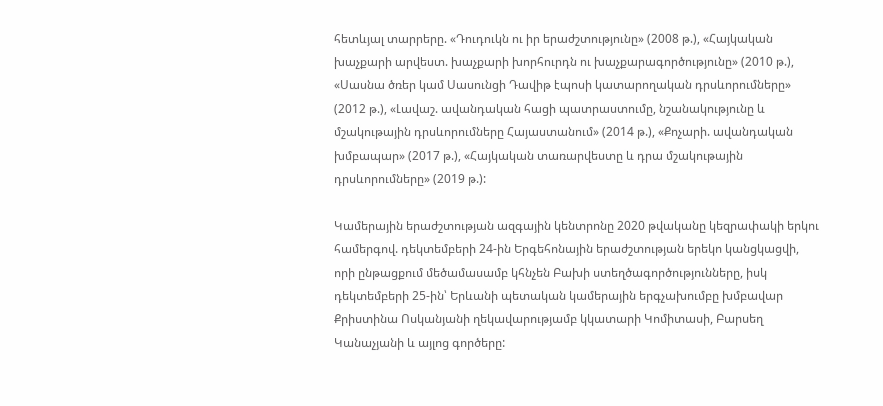հետևյալ տարրերը. «Դուդուկն ու իր երաժշտությունը» (2008 թ.), «Հայկական խաչքարի արվեստ. խաչքարի խորհուրդն ու խաչքարագործությունը» (2010 թ.), «Սասնա ծռեր կամ Սասունցի Դավիթ էպոսի կատարողական դրսևորումները» (2012 թ.), «Լավաշ. ավանդական հացի պատրաստումը, նշանակությունը և մշակութային դրսևորումները Հայաստանում» (2014 թ.), «Քոչարի. ավանդական խմբապար» (2017 թ.), «Հայկական տառարվեստը և դրա մշակութային դրսևորումները» (2019 թ.):

Կամերային երաժշտության ազգային կենտրոնը 2020 թվականը կեզրափակի երկու համերգով. դեկտեմբերի 24-ին Երգեհոնային երաժշտության երեկո կանցկացվի, որի ընթացքում մեծամասամբ կհնչեն Բախի ստեղծագործությունները, իսկ դեկտեմբերի 25-ին՝ Երևանի պետական կամերային երգչախումբը խմբավար Քրիստինա Ոսկանյանի ղեկավարությամբ կկատարի Կոմիտասի, Բարսեղ Կանաչյանի և այլոց գործերը: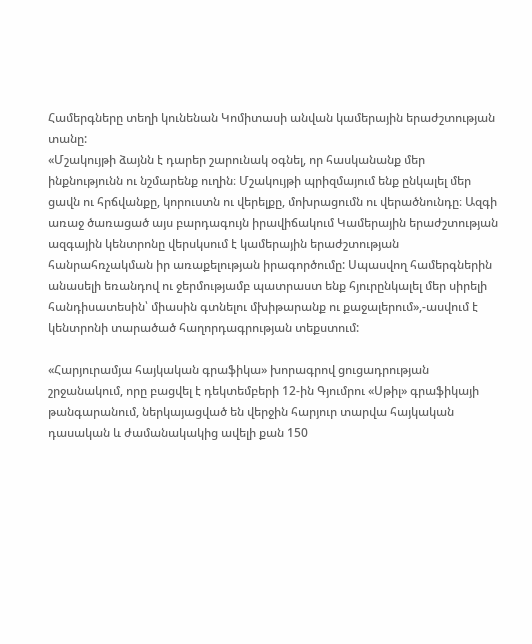Համերգները տեղի կունենան Կոմիտասի անվան կամերային երաժշտության տանը:
«Մշակույթի ձայնն է դարեր շարունակ օգնել, որ հասկանանք մեր ինքնությունն ու նշմարենք ուղին։ Մշակույթի պրիզմայում ենք ընկալել մեր ցավն ու հրճվանքը, կորուստն ու վերելքը, մոխրացումն ու վերածնունդը։ Ազգի առաջ ծառացած այս բարդագույն իրավիճակում Կամերային երաժշտության ազգային կենտրոնը վերսկսում է կամերային երաժշտության հանրահռչակման իր առաքելության իրագործումը: Սպասվող համերգներին անասելի եռանդով ու ջերմությամբ պատրաստ ենք հյուրընկալել մեր սիրելի հանդիսատեսին՝ միասին գտնելու մխիթարանք ու քաջալերում»,-ասվում է կենտրոնի տարածած հաղորդագրության տեքստում:

«Հարյուրամյա հայկական գրաֆիկա» խորագրով ցուցադրության շրջանակում, որը բացվել է դեկտեմբերի 12-ին Գյումրու «Սթիլ» գրաֆիկայի թանգարանում, ներկայացված են վերջին հարյուր տարվա հայկական դասական և ժամանակակից ավելի քան 150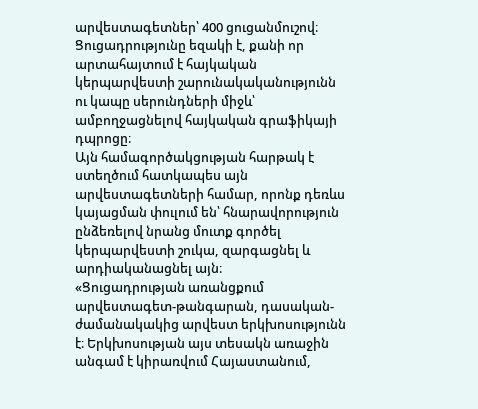արվեստագետներ՝ 400 ցուցանմուշով։
Ցուցադրությունը եզակի է, քանի որ արտահայտում է հայկական կերպարվեստի շարունակականությունն ու կապը սերունդների միջև՝ ամբողջացնելով հայկական գրաֆիկայի դպրոցը։
Այն համագործակցության հարթակ է ստեղծում հատկապես այն արվեստագետների համար, որոնք դեռևս կայացման փուլում են՝ հնարավորություն ընձեռելով նրանց մուտք գործել կերպարվեստի շուկա, զարգացնել և արդիականացնել այն։
«Ցուցադրության առանցքում արվեստագետ-թանգարան, դասական-ժամանակակից արվեստ երկխոսությունն է։ Երկխոսության այս տեսակն առաջին անգամ է կիրառվում Հայաստանում,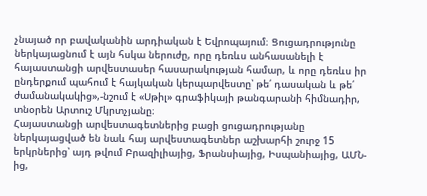չնայած որ բավականին արդիական է Եվրոպայում։ Ցուցադրությունը ներկայացնում է այն հսկա ներուժը, որը դեռևս անհասանելի է հայաստանցի արվեստասեր հասարակության համար, և որը դեռևս իր ընդերքում պահում է հայկական կերպարվեստը՝ թե՛ դասական և թե՛ ժամանակակից»,-նշում է «Սթիլ» գրաֆիկայի թանգարանի հիմնադիր, տնօրեն Արտուշ Մկրտչյանը։
Հայաստանցի արվեստագետներից բացի ցուցադրությանը ներկայացված են նաև հայ արվեստագետներ աշխարհի շուրջ 15 երկրներից՝ այդ թվում Բրազիլիայից, Ֆրանսիայից, Իսպանիայից, ԱՄՆ-ից,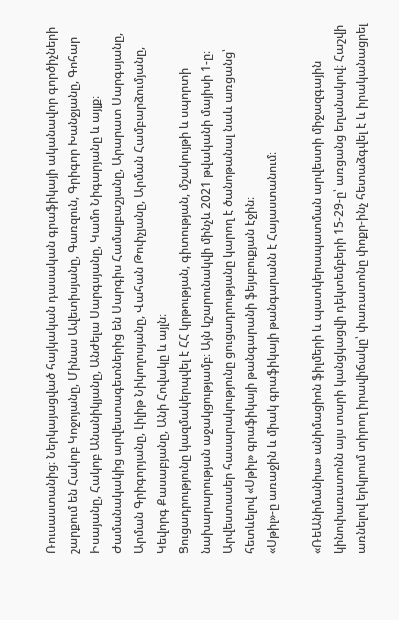Ռուսաստանից։ Ներկայացված հայկական դասական գրաֆիկայի ականավոր գործիչների շարքում են Հակոբ Կոջոյանը, Մինաս Ավետիսյանը, Գառզուն, Գրիգոր Խանջյանը, Գոհար Իսայանը, Հակոբ Անանիկյանը, Անժելա Սարգսյանը, Կամո Նիգարյանը և այլք։ Ժամանակակից արվեստագետներից են Սարգիս Համալբաշյանը, Արարատ Սարգսյանը, Արման Գրիգորյանը, Լիլիթ Նիկողոսյանը, Վահան Թոփչյանը, Արման Համբարձումյանը, Կեվորգ Քասաբյանը, Անի Հովակը և այլն։
Ցուցադրությունը կազմակերպվել է ՀՀ կրթության, գիտության, մշակույթի և սպորտի նախարարության աջակցությամբ։ Այն կշարունակվի մինչև 2021 թվականի մայիսի 1-ը։ Արվեստասեր հասարակությունը ցուցադրությանը կարող է ծանոթանալ նաև առցանց՝ հետևելով «Սթիլ» գրաֆիկայի թանգարանի ֆեյսբուքյան էջին։
«Սթիլ»-ը առաջին և միակ գրաֆիկայի թանգարանն է Հայաստանում։

«ՌեԱնիմանիա» անիմացիոն ֆիլմերի և պատկերապատման արվեստի միջազգային կինոփառատոնն այս տարի կանցկացվի դեկտեմբերի 15-29-ը՝ առցանց եղանակով։ Հաշվի առնելով երկրում տիրող իրավիճակը՝ փառատոնը փոքր-ինչ հետաձգվել է և իրականացրել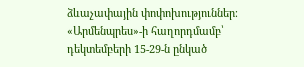ձևաչափային փոփոխություններ։
«Արմենպրես»-ի հաղորդմամբ՝ դեկտեմբերի 15-29-ն ընկած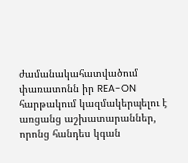ժամանակահատվածում փառատոնն իր REA-ON հարթակում կազմակերպելու է առցանց աշխատարաններ, որոնց հանդես կգան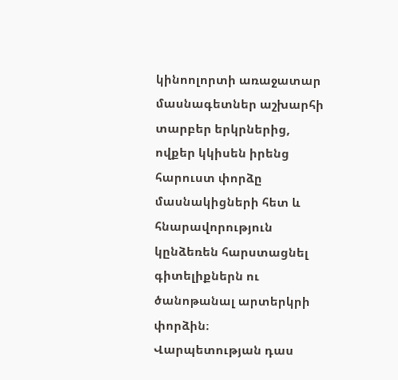կինոոլորտի առաջատար մասնագետներ աշխարհի տարբեր երկրներից, ովքեր կկիսեն իրենց հարուստ փորձը մասնակիցների հետ և հնարավորություն կընձեռեն հարստացնել գիտելիքներն ու ծանոթանալ արտերկրի փորձին։
Վարպետության դաս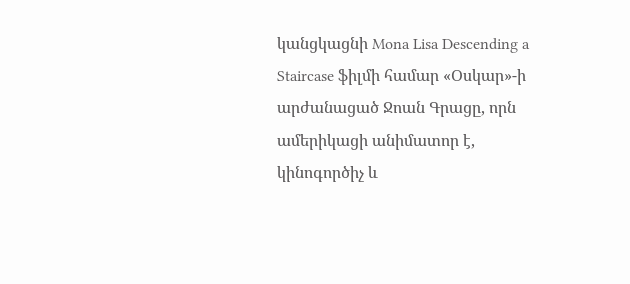կանցկացնի Mona Lisa Descending a Staircase ֆիլմի համար «Օսկար»-ի արժանացած Ջոան Գրացը, որն ամերիկացի անիմատոր է, կինոգործիչ և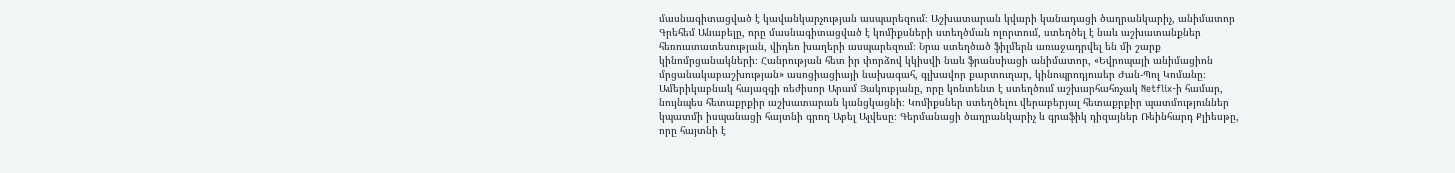մասնագիտացված է կավանկարչության ասպարեզում։ Աշխատարան կվարի կանադացի ծաղրանկարիչ, անիմատոր Գրեհեմ Անաբելը, որը մասնագիտացված է կոմիքսների ստեղծման ոլորտում, ստեղծել է նաև աշխատանքներ հեռուստատեսության, վիդեո խաղերի ասպարեզում։ Նրա ստեղծած ֆիլմերն առաջադրվել են մի շարք կինոմրցանակների։ Հանրության հետ իր փորձով կկիսվի նաև ֆրանսիացի անիմատոր, «Եվրոպայի անիմացիոն մրցանակաբաշխության» ասոցիացիայի նախագահ, գլխավոր քարտուղար, կինոպրոդյուսեր Ժան-Պոլ Կոմանը։ Ամերիկաբնակ հայազգի ռեժիսոր Արամ Յակուբյանը, որը կոնտենտ է ստեղծում աշխարհահռչակ Netflix-ի համար, նույնպես հետաքրքիր աշխատարան կանցկացնի։ Կոմիքսներ ստեղծելու վերաբերյալ հետաքրքիր պատմություններ կպատմի իսպանացի հայտնի գրող Աբել Ալվեսը։ Գերմանացի ծաղրանկարիչ և գրաֆիկ դիզայներ Ռեինհարդ Քլիեսթը, որը հայտնի է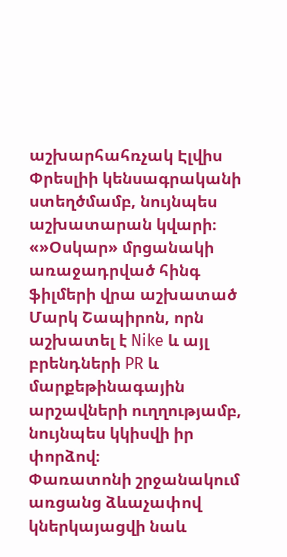աշխարհահռչակ Էլվիս Փրեսլիի կենսագրականի ստեղծմամբ, նույնպես աշխատարան կվարի։ «»Օսկար» մրցանակի առաջադրված հինգ ֆիլմերի վրա աշխատած Մարկ Շապիրոն, որն աշխատել է Nike և այլ բրենդների PR և մարքեթինագային արշավների ուղղությամբ, նույնպես կկիսվի իր փորձով։
Փառատոնի շրջանակում առցանց ձևաչափով կներկայացվի նաև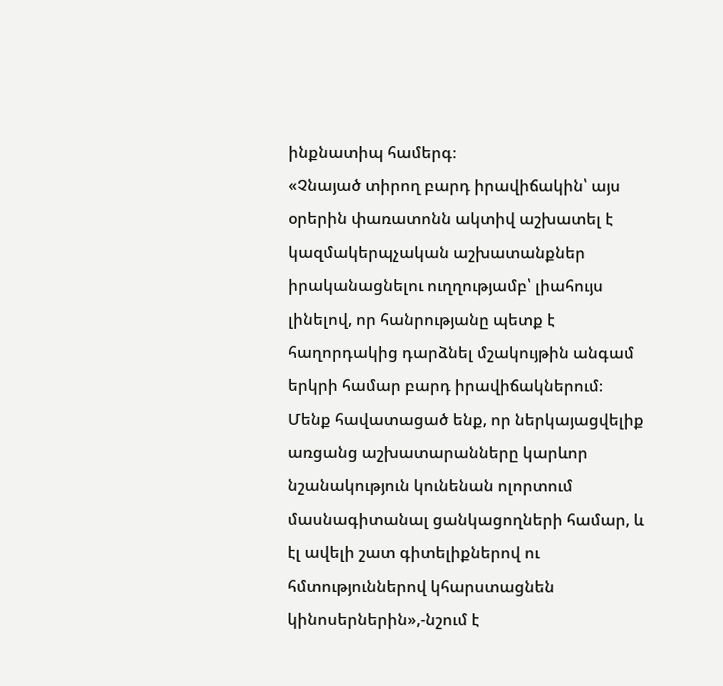ինքնատիպ համերգ։
«Չնայած տիրող բարդ իրավիճակին՝ այս օրերին փառատոնն ակտիվ աշխատել է կազմակերպչական աշխատանքներ իրականացնելու ուղղությամբ՝ լիահույս լինելով, որ հանրությանը պետք է հաղորդակից դարձնել մշակույթին անգամ երկրի համար բարդ իրավիճակներում։ Մենք հավատացած ենք, որ ներկայացվելիք առցանց աշխատարանները կարևոր նշանակություն կունենան ոլորտում մասնագիտանալ ցանկացողների համար, և էլ ավելի շատ գիտելիքներով ու հմտություններով կհարստացնեն կինոսերներին»,-նշում է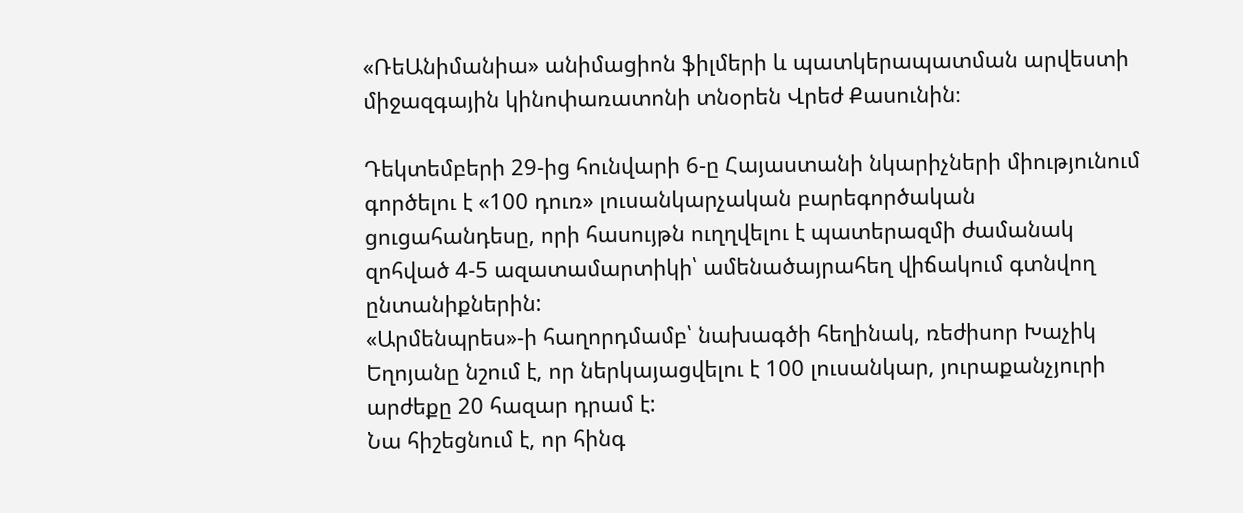«ՌեԱնիմանիա» անիմացիոն ֆիլմերի և պատկերապատման արվեստի միջազգային կինոփառատոնի տնօրեն Վրեժ Քասունին։

Դեկտեմբերի 29-ից հունվարի 6-ը Հայաստանի նկարիչների միությունում գործելու է «100 դուռ» լուսանկարչական բարեգործական ցուցահանդեսը, որի հասույթն ուղղվելու է պատերազմի ժամանակ զոհված 4-5 ազատամարտիկի՝ ամենածայրահեղ վիճակում գտնվող ընտանիքներին:
«Արմենպրես»-ի հաղորդմամբ՝ նախագծի հեղինակ, ռեժիսոր Խաչիկ Եղոյանը նշում է, որ ներկայացվելու է 100 լուսանկար, յուրաքանչյուրի արժեքը 20 հազար դրամ է:
Նա հիշեցնում է, որ հինգ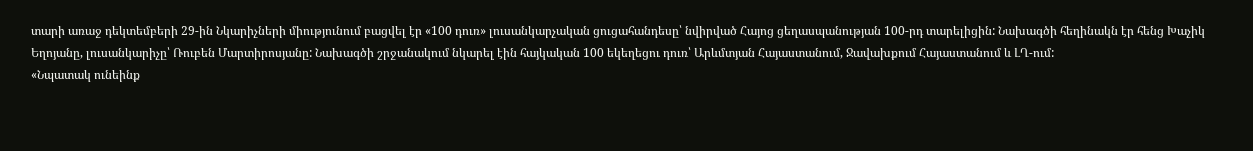տարի առաջ դեկտեմբերի 29-ին Նկարիչների միությունում բացվել էր «100 դուռ» լուսանկարչական ցուցահանդեսը՝ նվիրված Հայոց ցեղասպանության 100-րդ տարելիցին: Նախագծի հեղինակն էր հենց Խաչիկ Եղոյանը, լուսանկարիչը՝ Ռուբեն Մարտիրոսյանը: Նախագծի շրջանակում նկարել էին հայկական 100 եկեղեցու դուռ՝ Արևմտյան Հայաստանում, Ջավախքում Հայաստանում և ԼՂ-ում:
«Նպատակ ունեինք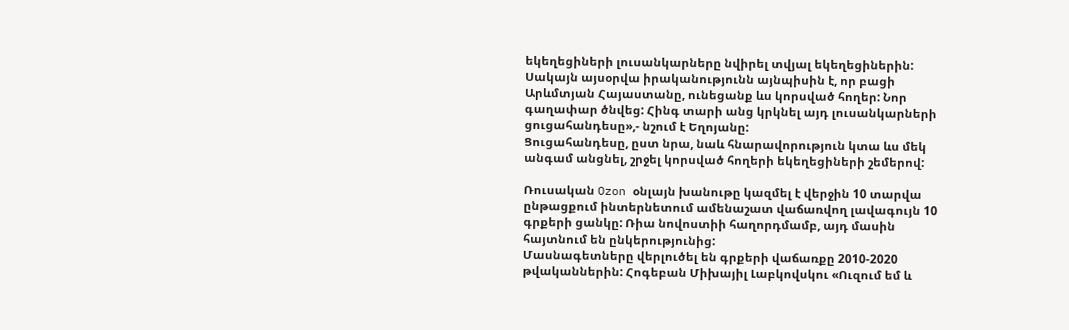եկեղեցիների լուսանկարները նվիրել տվյալ եկեղեցիներին: Սակայն այսօրվա իրականությունն այնպիսին է, որ բացի Արևմտյան Հայաստանը, ունեցանք ևս կորսված հողեր: Նոր գաղափար ծնվեց: Հինգ տարի անց կրկնել այդ լուսանկարների ցուցահանդեսը»,- նշում է Եղոյանը:
Ցուցահանդեսը, ըստ նրա, նաև հնարավորություն կտա ևս մեկ անգամ անցնել, շրջել կորսված հողերի եկեղեցիների շեմերով:

Ռուսական Ozon օնլայն խանութը կազմել է վերջին 10 տարվա ընթացքում ինտերնետում ամենաշատ վաճառվող լավագույն 10 գրքերի ցանկը: Ռիա նովոստիի հաղորդմամբ, այդ մասին հայտնում են ընկերությունից:
Մասնագետները վերլուծել են գրքերի վաճառքը 2010-2020 թվականներին: Հոգեբան Միխայիլ Լաբկովսկու «Ուզում եմ և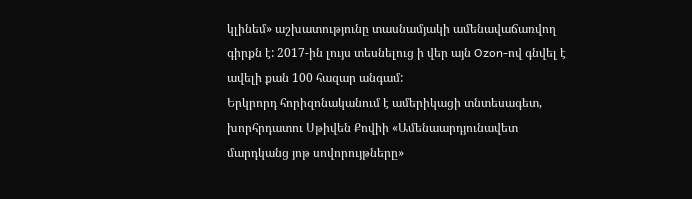կլինեմ» աշխատությունը տասնամյակի ամենավաճառվող գիրքն է: 2017-ին լույս տեսնելուց ի վեր այն Ozon-ով գնվել է ավելի քան 100 հազար անգամ:
Երկրորդ հորիզոնականում է ամերիկացի տնտեսագետ, խորհրդատու Սթիվեն Քովիի «Ամենաարդյունավետ մարդկանց յոթ սովորույթները»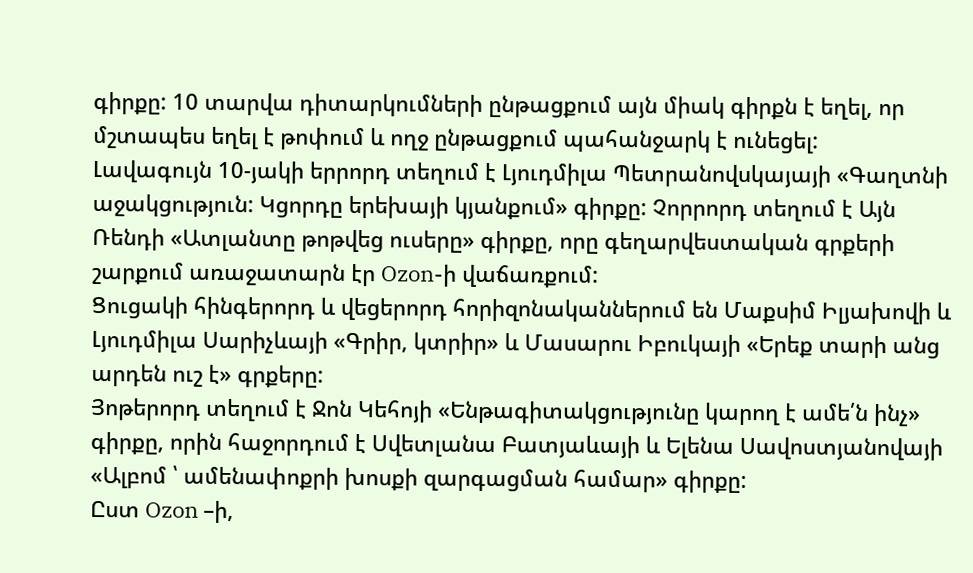գիրքը: 10 տարվա դիտարկումների ընթացքում այն միակ գիրքն է եղել, որ մշտապես եղել է թոփում և ողջ ընթացքում պահանջարկ է ունեցել:
Լավագույն 10-յակի երրորդ տեղում է Լյուդմիլա Պետրանովսկայայի «Գաղտնի աջակցություն: Կցորդը երեխայի կյանքում» գիրքը: Չորրորդ տեղում է Այն Ռենդի «Ատլանտը թոթվեց ուսերը» գիրքը, որը գեղարվեստական գրքերի շարքում առաջատարն էր Ozon-ի վաճառքում:
Ցուցակի հինգերորդ և վեցերորդ հորիզոնականներում են Մաքսիմ Իլյախովի և Լյուդմիլա Սարիչևայի «Գրիր, կտրիր» և Մասարու Իբուկայի «Երեք տարի անց արդեն ուշ է» գրքերը:
Յոթերորդ տեղում է Ջոն Կեհոյի «Ենթագիտակցությունը կարող է ամե՛ն ինչ» գիրքը, որին հաջորդում է Սվետլանա Բատյաևայի և Ելենա Սավոստյանովայի «Ալբոմ ՝ ամենափոքրի խոսքի զարգացման համար» գիրքը:
Ըստ Ozon –ի,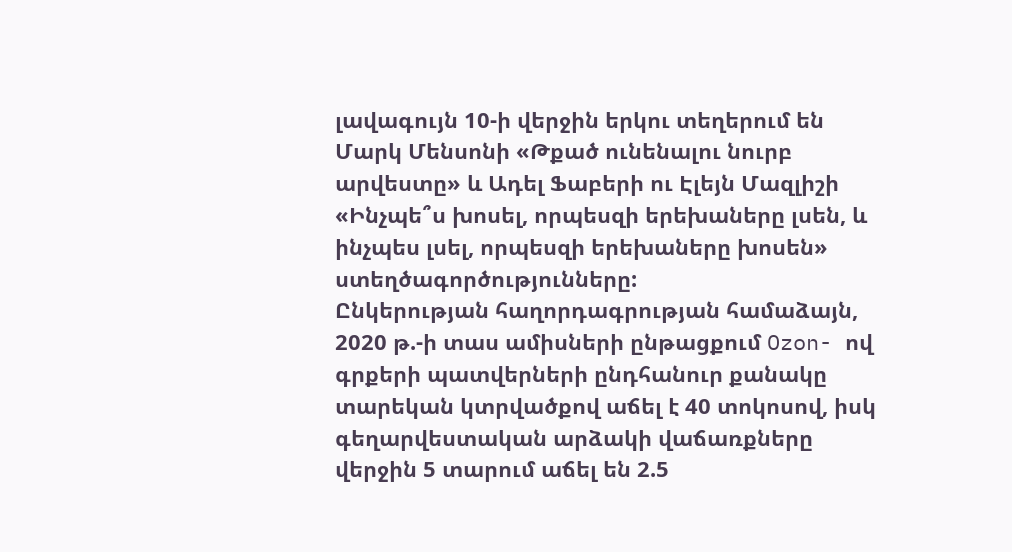լավագույն 10-ի վերջին երկու տեղերում են Մարկ Մենսոնի «Թքած ունենալու նուրբ արվեստը» և Ադել Ֆաբերի ու Էլեյն Մազլիշի «Ինչպե՞ս խոսել, որպեսզի երեխաները լսեն, և ինչպես լսել, որպեսզի երեխաները խոսեն» ստեղծագործությունները:
Ընկերության հաղորդագրության համաձայն, 2020 թ.-ի տաս ամիսների ընթացքում Ozon- ով գրքերի պատվերների ընդհանուր քանակը տարեկան կտրվածքով աճել է 40 տոկոսով, իսկ գեղարվեստական արձակի վաճառքները վերջին 5 տարում աճել են 2.5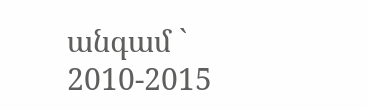անգամ ` 2010-2015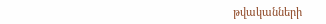թվականների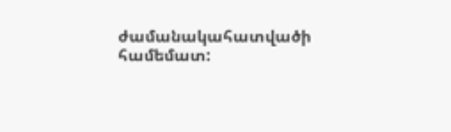ժամանակահատվածի համեմատ: